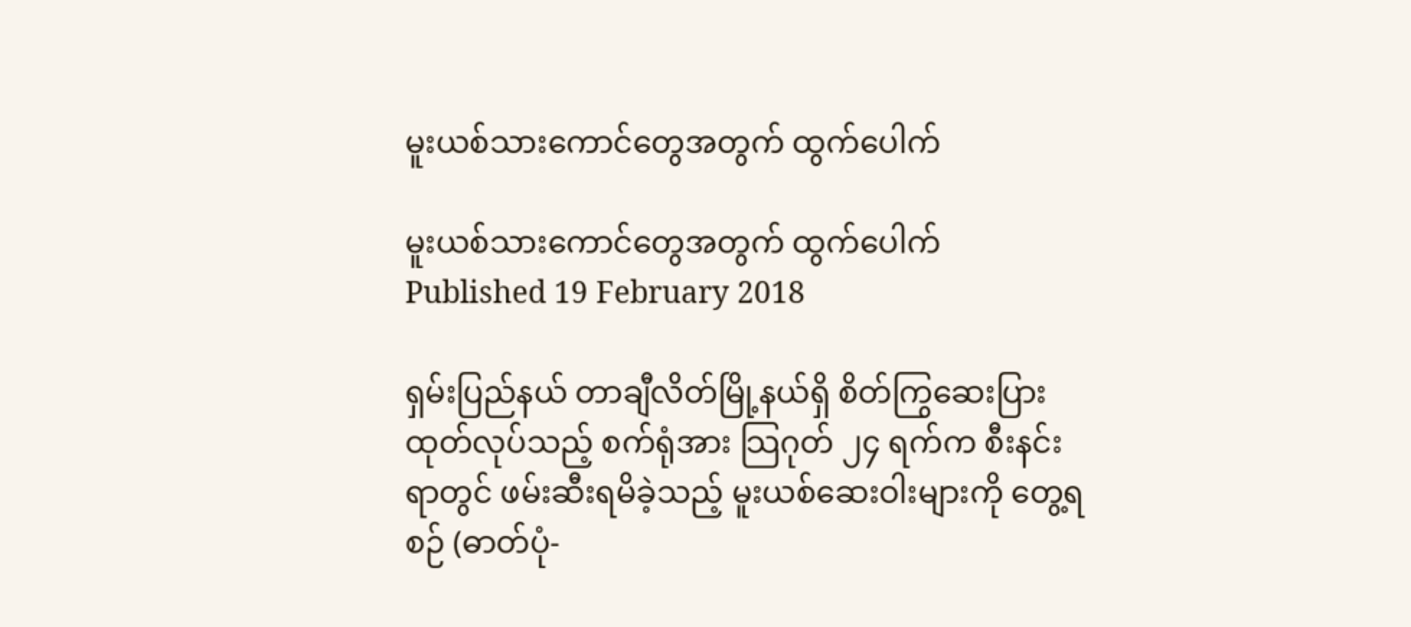မူးယစ်သားကောင်တွေအတွက် ထွက်ပေါက်

မူးယစ်သားကောင်တွေအတွက် ထွက်ပေါက်
Published 19 February 2018

ရှမ်းပြည်နယ် တာချီလိတ်မြို့နယ်ရှိ စိတ်ကြွဆေးပြား ထုတ်လုပ်သည့် စက်ရုံအား သြဂုတ် ၂၄ ရက်က စီးနင်းရာတွင် ဖမ်းဆီးရမိခဲ့သည့် မူးယစ်ဆေးဝါးများကို တွေ့ရစဉ် (ဓာတ်ပုံ-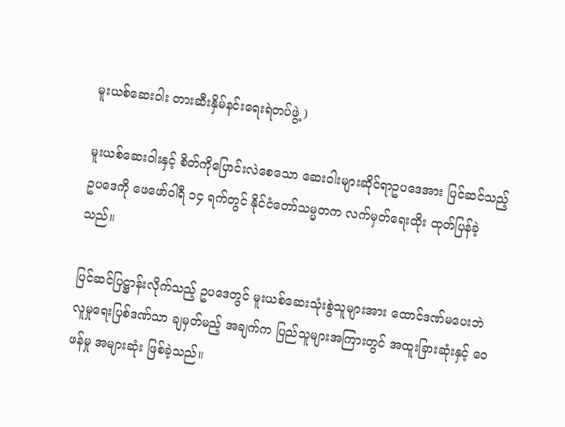မူးယစ်ဆေးဝါး တားဆီးနှိမ်နင်းရေးရဲတပ်ဖွဲ့)

မူးယစ်ဆေးဝါးနှင့် စိတ်ကိုပြောင်းလဲစေသော ဆေးဝါးများဆိုင်ရာဥပဒေအား ပြင်ဆင်သည့်ဥပဒေကို ဖေဖော်ဝါရီ ၁၄ ရက်တွင် နိုင်ငံတော်သမ္မတက လက်မှတ်ရေးထိုး ထုတ်ပြန်ခဲ့သည်။

ပြင်ဆင်ပြဋ္ဌာန်းလိုက်သည့် ဥပဒေတွင် မူးယစ်ဆေးသုံးစွဲသူများအား ထောင်ဒဏ်မပေးဘဲ လူမှုရေးပြစ်ဒဏ်သာ ချမှတ်မည့် အချက်က ပြည်သူများအကြားတွင် အထူးခြားဆုံးနှင့် ဝေဖန်မှု အများဆုံး ဖြစ်ခဲ့သည်။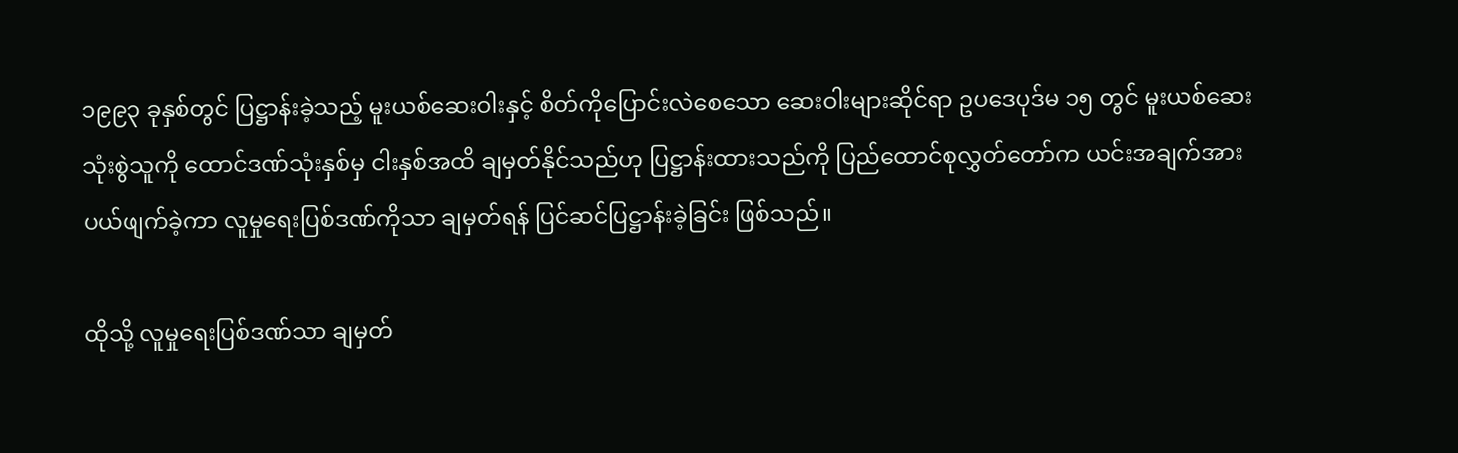၁၉၉၃ ခုနှစ်တွင် ပြဋ္ဌာန်းခဲ့သည့် မူးယစ်ဆေးဝါးနှင့် စိတ်ကိုပြောင်းလဲစေသော ဆေးဝါးများဆိုင်ရာ ဥပဒေပုဒ်မ ၁၅ တွင် မူးယစ်ဆေးသုံးစွဲသူကို ထောင်ဒဏ်သုံးနှစ်မှ ငါးနှစ်အထိ ချမှတ်နိုင်သည်ဟု ပြဋ္ဌာန်းထားသည်ကို ပြည်ထောင်စုလွှတ်တော်က ယင်းအချက်အား ပယ်ဖျက်ခဲ့ကာ လူမှုရေးပြစ်ဒဏ်ကိုသာ ချမှတ်ရန် ပြင်ဆင်ပြဋ္ဌာန်းခဲ့ခြင်း ဖြစ်သည်။

ထိုသို့ လူမှုရေးပြစ်ဒဏ်သာ ချမှတ်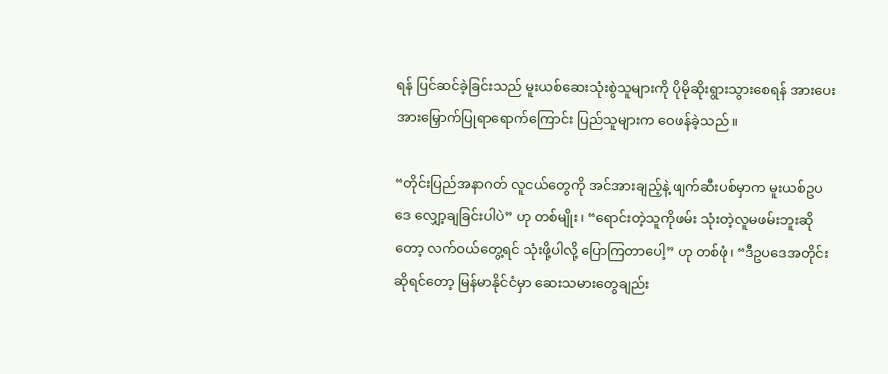ရန် ပြင်ဆင်ခဲ့ခြင်းသည် မူးယစ်ဆေးသုံးစွဲသူများကို ပိုမိုဆိုးရွားသွားစေရန် အားပေးအားမြှောက်ပြုရာရောက်ကြောင်း ပြည်သူများက ဝေဖန်ခဲ့သည်။

“တိုင်းပြည်အနာဂတ် လူငယ်တွေကို အင်အားချည့်နဲ့ ဖျက်ဆီးပစ်မှာက မူးယစ်ဥပဒေ လျှော့ချခြင်းပါပဲ” ဟု တစ်မျိုး၊ “ရောင်းတဲ့သူကိုဖမ်း သုံးတဲ့လူမဖမ်းဘူးဆိုတော့ လက်ဝယ်တွေ့ရင် သုံးဖို့ပါလို့ ပြောကြတာပေါ့” ဟု တစ်ဖုံ၊ “ဒီဥပဒေအတိုင်း ဆိုရင်တော့ မြန်မာနိုင်ငံမှာ ဆေးသမားတွေချည်း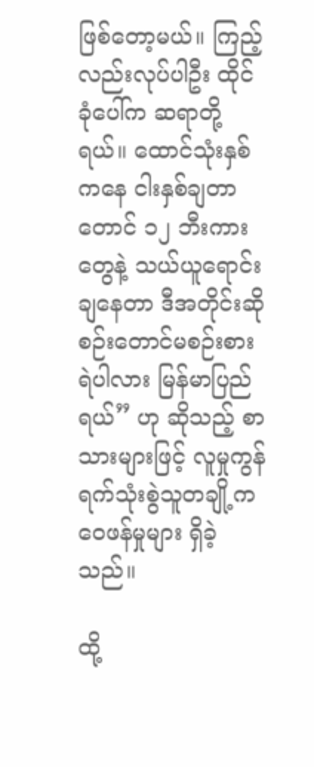ဖြစ်တော့မယ်။ ကြည့်လည်းလုပ်ပါဦး ထိုင်ခုံပေါ်က ဆရာတို့ရယ်။ ထောင်သုံးနှစ်ကနေ ငါးနှစ်ချတာတောင် ၁၂ ဘီးကားတွေနဲ့ သယ်ယူရောင်းချနေတာ ဒီအတိုင်းဆို စဉ်းတောင်မစဉ်းစားရဲပါလား မြန်မာပြည်ရယ်” ဟု ဆိုသည့် စာသားများဖြင့် လူမှုကွန်ရက်သုံးစွဲသူတချို့က ဝေဖန်မှုများ ရှိခဲ့သည်။

ထို့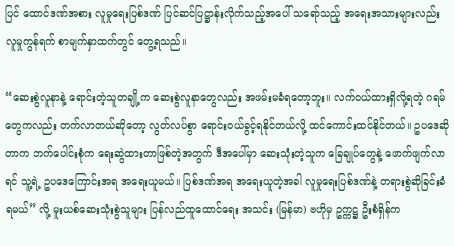ပြင် ထောင်ဒဏ်အစား လူမှုရေးပြစ်ဒဏ် ပြင်ဆင်ပြဋ္ဌာန်းလိုက်သည့်အပေါ် သရော်သည့် အရေးအသားများလည်း လူမှုကွန်ရက် စာမျက်နှာထက်တွင် တွေ့ရသည်။

“ဆေးစွဲလူနာနဲ့ ရောင်းတဲ့သူတချို့က ဆေးစွဲလူနာတွေလည်း အဖမ်းမခံရတော့ဘူး။ လက်ဝယ်ထားရှိလို့ရတဲ့ ဂရမ်တွေကလည်း တက်လာတယ်ဆိုတော့ လွတ်လပ်စွာ ရောင်းဝယ်ခွင့်ရနိုင်တယ်လို့ ထင်ကောင်းထင်နိုင်တယ်။ ဥပဒေဆိုတာက ဘက်ပေါင်းစုံက ရေးဆွဲထားတာဖြစ်တဲ့အတွက် ဒီအပေါ်မှာ ဆေးသုံးတဲ့သူက ခြေချုပ်တွေနဲ့ ဖောက်ဖျက်လာရင် သူ့ရဲ့ ဥပဒေကြောင်းအရ အရေးယူမယ်။ ပြစ်ဒဏ်အရ အရေးယူတဲ့အခါ လူမှုရေးပြစ်ဒဏ်နဲ့ တရားစွဲဆိုခြင်းခံရမယ်” လို့ မူးယစ်ဆေးသုံးစွဲသူများ ပြန်လည်ထူထောင်ရေး အသင်း (မြန်မာ) ဗဟိုမှ ဥက္ကဋ္ဌ ဦးစံရှိန်က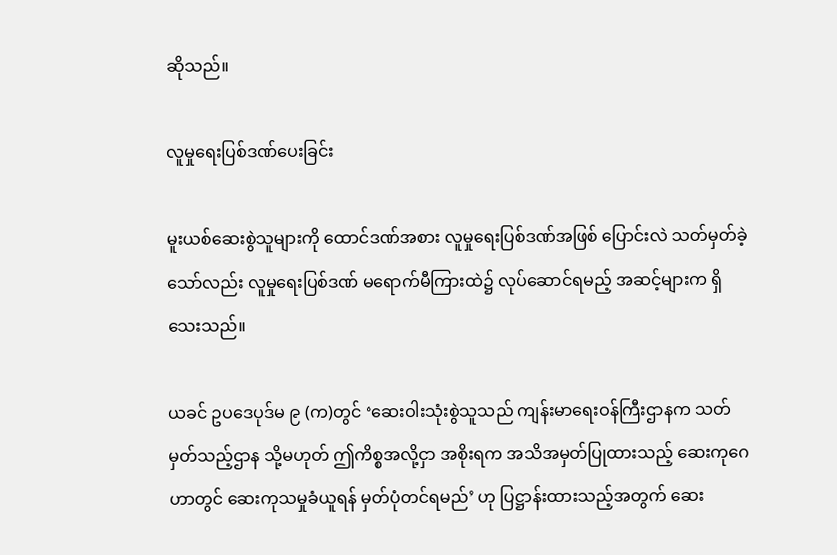ဆိုသည်။

လူမှုရေးပြစ်ဒဏ်ပေးခြင်း

မူးယစ်ဆေးစွဲသူများကို ထောင်ဒဏ်အစား လူမှုရေးပြစ်ဒဏ်အဖြစ် ပြောင်းလဲ သတ်မှတ်ခဲ့သော်လည်း လူမှုရေးပြစ်ဒဏ် မရောက်မီကြားထဲ၌ လုပ်ဆောင်ရမည့် အဆင့်များက ရှိသေးသည်။

ယခင် ဥပဒေပုဒ်မ ၉ (က)တွင် ‘ဆေးဝါးသုံးစွဲသူသည် ကျန်းမာရေးဝန်ကြီးဌာနက သတ်မှတ်သည့်ဌာန သို့မဟုတ် ဤကိစ္စအလို့ငှာ အစိုးရက အသိအမှတ်ပြုထားသည့် ဆေးကုဂေဟာတွင် ဆေးကုသမှုခံယူရန် မှတ်ပုံတင်ရမည်’ ဟု ပြဋ္ဌာန်းထားသည့်အတွက် ဆေး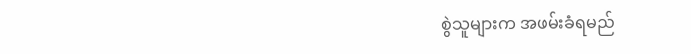စွဲသူများက အဖမ်းခံရမည်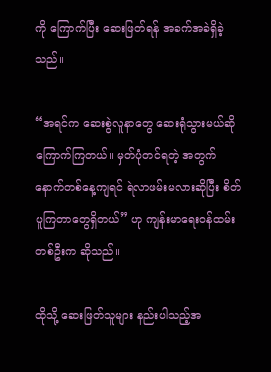ကို ကြောက်ပြီး ဆေးဖြတ်ရန် အခက်အခဲရှိခဲ့သည်။

“အရင်က ဆေးစွဲလူနာတွေ ဆေးရုံသွားမယ်ဆို ကြောက်ကြတယ်။ မှတ်ပုံတင်ရတဲ့ အတွက် နောက်တစ်နေ့ကျရင် ရဲလာဖမ်းမလားဆိုပြီး စိတ်ပူကြတာတွေရှိတယ်” ဟု ကျန်းမာရေးဝန်ထမ်းတစ်ဦးက ဆိုသည်။

ထိုသို့ ဆေးဖြတ်သူများ နည်းပါသည့်အ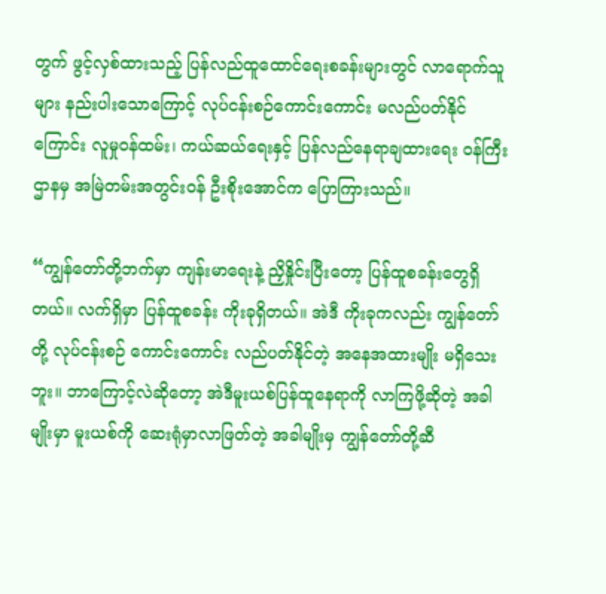တွက် ဖွင့်လှစ်ထားသည့် ပြန်လည်ထူထောင်ရေးစခန်းများတွင် လာရောက်သူများ နည်းပါးသောကြောင့် လုပ်ငန်းစဉ်ကောင်းကောင်း မလည်ပတ်နိုင်ကြောင်း လူမှုဝန်ထမ်း၊ ကယ်ဆယ်ရေးနှင့် ပြန်လည်နေရာချထားရေး ဝန်ကြီးဌာနမှ အမြဲတမ်းအတွင်းဝန် ဦးစိုးအောင်က ပြောကြားသည်။

“ကျွန်တော်တို့ဘက်မှာ ကျန်းမာရေးနဲ့ ညှိနှိုင်းပြီးတော့ ပြန်ထူစခန်းတွေရှိတယ်။ လက်ရှိမှာ ပြန်ထူစခန်း ကိုးခုရှိတယ်။ အဲဒီ ကိုးခုကလည်း ကျွန်တော်တို့ လုပ်ငန်းစဉ် ကောင်းကောင်း လည်ပတ်နိုင်တဲ့ အနေအထားမျိုး မရှိသေးဘူး။ ဘာကြောင့်လဲဆိုတော့ အဲဒီမူးယစ်ပြန်ထူနေရာကို လာကြဖို့ဆိုတဲ့ အခါမျိုးမှာ မူးယစ်ကို ဆေးရုံမှာလာဖြတ်တဲ့ အခါမျိုးမှ ကျွန်တော်တို့ဆီ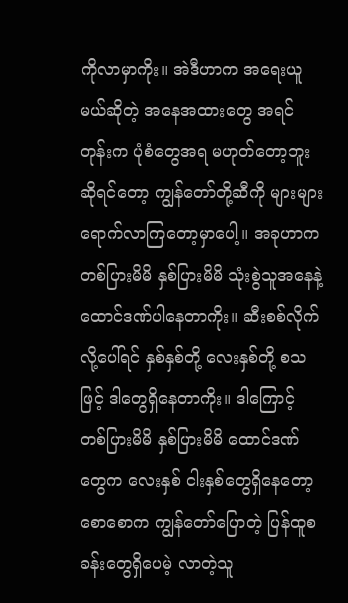ကိုလာမှာကိုး။ အဲဒီဟာက အရေးယူမယ်ဆိုတဲ့ အနေအထားတွေ အရင်တုန်းက ပုံစံတွေအရ မဟုတ်တော့ဘူးဆိုရင်တော့ ကျွန်တော်တို့ဆီကို များများ ရောက်လာကြတော့မှာပေါ့။ အခုဟာက တစ်ပြားမိမိ နှစ်ပြားမိမိ သုံးစွဲသူအနေနဲ့ ထောင်ဒဏ်ပါနေတာကိုး။ ဆီးစစ်လိုက်လို့ပေါ်ရင် နှစ်နှစ်တို့ လေးနှစ်တို့ စသဖြင့် ဒါတွေရှိနေတာကိုး။ ဒါကြောင့် တစ်ပြားမိမိ နှစ်ပြားမိမိ ထောင်ဒဏ်တွေက လေးနှစ် ငါးနှစ်တွေရှိနေတော့ စောစောက ကျွန်တော်ပြောတဲ့ ပြန်ထူစခန်းတွေရှိပေမဲ့ လာတဲ့သူ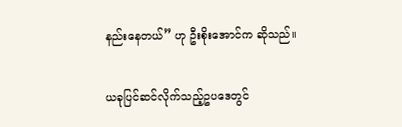နည်းနေတယ်” ဟု ဦးစိုးအောင်က ဆိုသည်။

ယခုပြင်ဆင်လိုက်သည့်ဥပဒေတွင်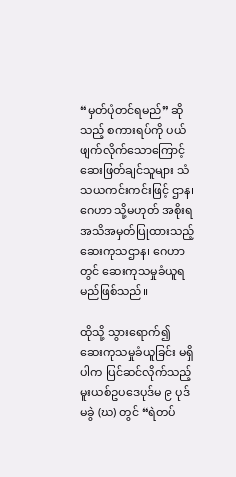“မှတ်ပုံတင်ရမည်” ဆိုသည့် စကားရပ်ကို ပယ်ဖျက်လိုက်သောကြောင့် ဆေးဖြတ်ချင်သူများ သံသယကင်းကင်းဖြင့် ဌာန၊ ဂေဟာ သို့မဟုတ် အစိုးရ အသိအမှတ်ပြုထားသည့် ဆေးကုသဌာန၊ ဂေဟာတွင် ဆေးကုသမှုခံယူရမည်ဖြစ်သည်။

ထိုသို့ သွားရောက်၍ ဆေးကုသမှုခံယူခြင်း မရှိပါက ပြင်ဆင်လိုက်သည့် မူးယစ်ဥပဒေပုဒ်မ ၉ ပုဒ်မခွဲ (ဃ) တွင် “ရဲတပ်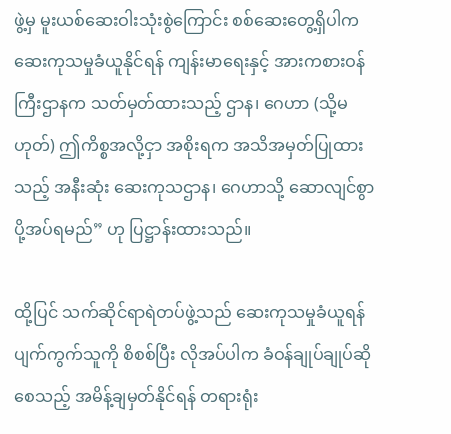ဖွဲ့မှ မူးယစ်ဆေးဝါးသုံးစွဲကြောင်း စစ်ဆေးတွေ့ရှိပါက ဆေးကုသမှုခံယူနိုင်ရန် ကျန်းမာရေးနှင့် အားကစားဝန်ကြီးဌာနက သတ်မှတ်ထားသည့် ဌာန၊ ဂေဟာ (သို့မဟုတ်) ဤကိစ္စအလို့ငှာ အစိုးရက အသိအမှတ်ပြုထားသည့် အနီးဆုံး ဆေးကုသဌာန၊ ဂေဟာသို့ ဆောလျင်စွာ ပို့အပ်ရမည်” ဟု ပြဋ္ဌာန်းထားသည်။

ထို့ပြင် သက်ဆိုင်ရာရဲတပ်ဖွဲ့သည် ဆေးကုသမှုခံယူရန် ပျက်ကွက်သူကို စိစစ်ပြီး လိုအပ်ပါက ခံဝန်ချုပ်ချုပ်ဆိုစေသည့် အမိန့်ချမှတ်နိုင်ရန် တရားရုံး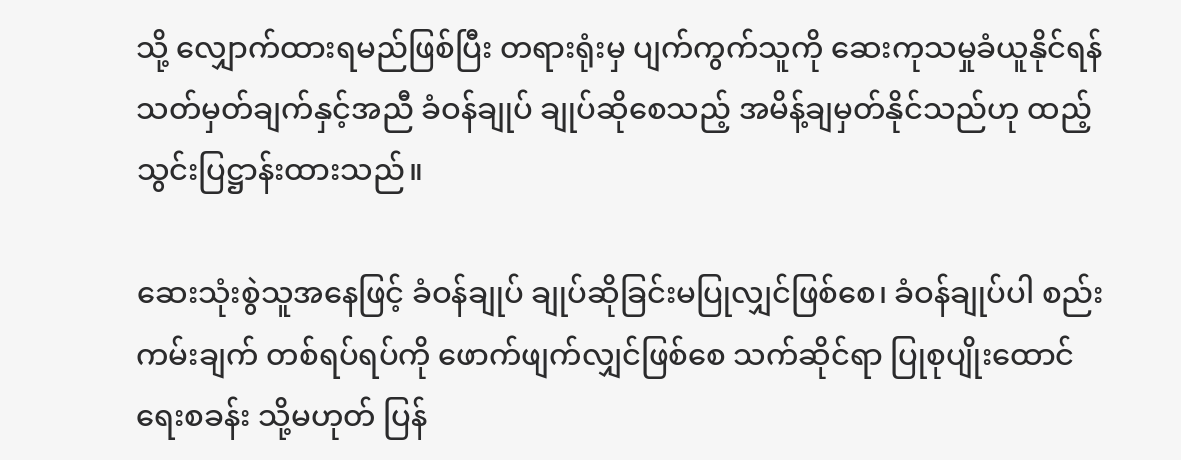သို့ လျှောက်ထားရမည်ဖြစ်ပြီး တရားရုံးမှ ပျက်ကွက်သူကို ဆေးကုသမှုခံယူနိုင်ရန် သတ်မှတ်ချက်နှင့်အညီ ခံဝန်ချုပ် ချုပ်ဆိုစေသည့် အမိန့်ချမှတ်နိုင်သည်ဟု ထည့်သွင်းပြဋ္ဌာန်းထားသည်။

ဆေးသုံးစွဲသူအနေဖြင့် ခံဝန်ချုပ် ချုပ်ဆိုခြင်းမပြုလျှင်ဖြစ်စေ၊ ခံဝန်ချုပ်ပါ စည်းကမ်းချက် တစ်ရပ်ရပ်ကို ဖောက်ဖျက်လျှင်ဖြစ်စေ သက်ဆိုင်ရာ ပြုစုပျိုးထောင်ရေးစခန်း သို့မဟုတ် ပြန်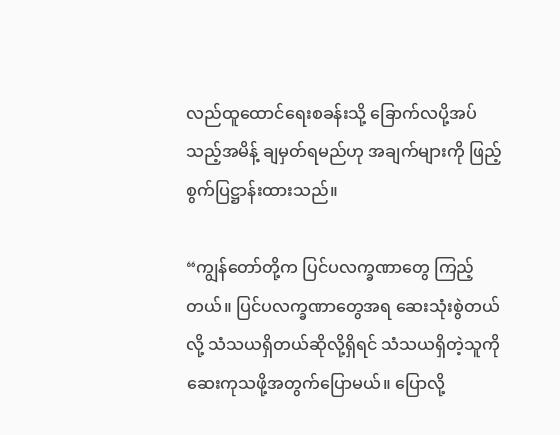လည်ထူထောင်ရေးစခန်းသို့ ခြောက်လပို့အပ်သည့်အမိန့် ချမှတ်ရမည်ဟု အချက်များကို ဖြည့်စွက်ပြဋ္ဌာန်းထားသည်။

“ကျွန်တော်တို့က ပြင်ပလက္ခဏာတွေ ကြည့်တယ်။ ပြင်ပလက္ခဏာတွေအရ ဆေးသုံးစွဲတယ်လို့ သံသယရှိတယ်ဆိုလို့ရှိရင် သံသယရှိတဲ့သူကို ဆေးကုသဖို့အတွက်ပြောမယ်။ ပြောလို့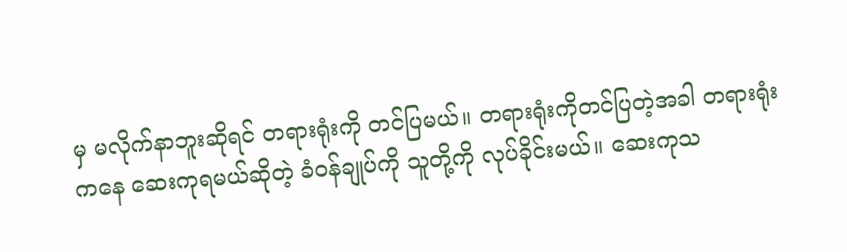မှ မလိုက်နာဘူးဆိုရင် တရားရုံးကို တင်ပြမယ်။ တရားရုံးကိုတင်ပြတဲ့အခါ တရားရုံးကနေ ဆေးကုရမယ်ဆိုတဲ့ ခံဝန်ချုပ်ကို သူတို့ကို လုပ်ခိုင်းမယ်။ ဆေးကုသ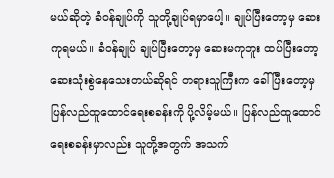မယ်ဆိုတဲ့ ခံဝန်ချုပ်ကို သူတို့ချုပ်ရမှာပေါ့။ ချုပ်ပြီးတော့မှ ဆေးကုရမယ်။ ခံဝန်ချုပ် ချုပ်ပြီးတော့မှ ဆေးမကုဘူး ထပ်ပြီးတော့ ဆေးသုံးစွဲနေသေးတယ်ဆိုရင် တရားသူကြီးက ခေါ်ပြီးတော့မှ ပြန်လည်ထူထောင်ရေးစခန်းကို ပို့လိမ့်မယ်။ ပြန်လည်ထူထောင်ရေးစခန်းမှာလည်း သူတို့အတွက် အသက်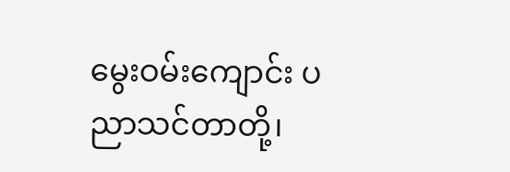မွေးဝမ်းကျောင်း ပညာသင်တာတို့၊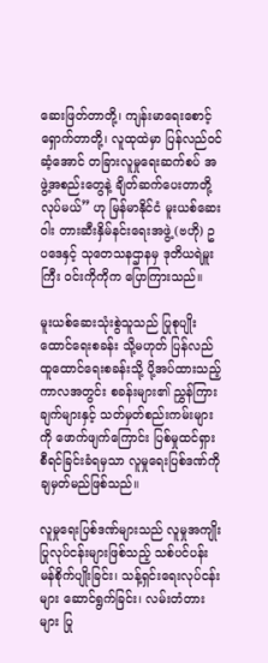ဆေးဖြတ်တာတို့၊ ကျန်းမာရေးစောင့်ရှောက်တာတို့၊ လူထုထဲမှာ ပြန်လည်ဝင်ဆံ့အောင် တခြားလူမှုရေးဆက်စပ် အဖွဲ့အစည်းတွေနဲ့ ချိတ်ဆက်ပေးတာတို့ လုပ်မယ်” ဟု မြန်မာနိုင်ငံ မူးယစ်ဆေးဝါး တားဆီးနှိမ်နင်းရေးအဖွဲ့ (ဗဟို) ဥပဒေနှင့် သုတေသနဌာနမှ ဒုတိယရဲမှူးကြီး ဝင်းကိုကိုက ပြောကြားသည်။

မူးယစ်ဆေးသုံးစွဲသူသည် ပြုစုပျိုးထောင်ရေးစခန်း သို့မဟုတ် ပြန်လည်ထူထောင်ရေးစခန်းသို့ ပို့အပ်ထားသည့်ကာလအတွင်း စခန်းများ၏ ညွှန်ကြားချက်များနှင့် သတ်မှတ်စည်းကမ်းများကို ဖောက်ဖျက်ကြောင်း ပြစ်မှုထင်ရှားစီရင်ခြင်းခံရမှသာ လူမှုရေးပြစ်ဒဏ်ကို ချမှတ်မည်ဖြစ်သည်။

လူမှုရေးပြစ်ဒဏ်များသည် လူမှုအကျိုးပြုလုပ်ငန်းများဖြစ်သည့် သစ်ပင်ပန်းမန်စိုက်ပျိုးခြင်း၊ သန့်ရှင်းရေးလုပ်ငန်းများ ဆောင်ရွက်ခြင်း၊ လမ်းတံတားများ ပြု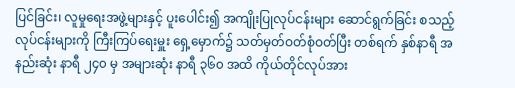ပြင်ခြင်း၊ လူမှုရေးအဖွဲ့များနှင့် ပူးပေါင်း၍ အကျိုးပြုလုပ်ငန်းများ ဆောင်ရွက်ခြင်း စသည့်လုပ်ငန်းများကို ကြီးကြပ်ရေးမှူး ရှေ့မှောက်၌ သတ်မှတ်ဝတ်စုံဝတ်ပြီး တစ်ရက် နှစ်နာရီ အနည်းဆုံး နာရီ ၂၄၀ မှ အများဆုံး နာရီ ၃၆၀ အထိ ကိုယ်တိုင်လုပ်အား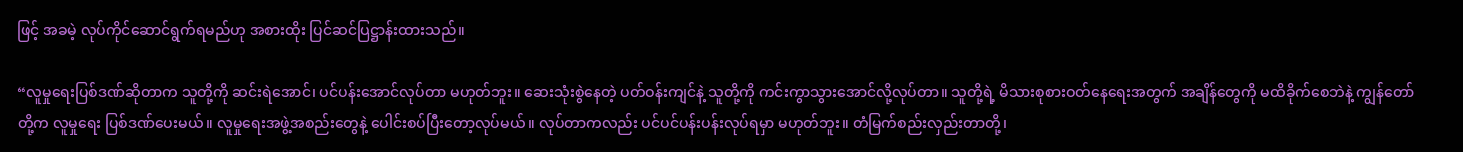ဖြင့် အခမဲ့ လုပ်ကိုင်ဆောင်ရွက်ရမည်ဟု အစားထိုး ပြင်ဆင်ပြဋ္ဌာန်းထားသည်။

“လူမှုရေးပြစ်ဒဏ်ဆိုတာက သူတို့ကို ဆင်းရဲအောင်၊ ပင်ပန်းအောင်လုပ်တာ မဟုတ်ဘူး။ ဆေးသုံးစွဲနေတဲ့ ပတ်ဝန်းကျင်နဲ့ သူတို့ကို ကင်းကွာသွားအောင်လို့လုပ်တာ။ သူတို့ရဲ့ မိသားစုစားဝတ်နေရေးအတွက် အချိန်တွေကို မထိခိုက်စေဘဲနဲ့ ကျွန်တော်တို့က လူမှုရေး ပြစ်ဒဏ်ပေးမယ်။ လူမှုရေးအဖွဲ့အစည်းတွေနဲ့ ပေါင်းစပ်ပြီးတော့လုပ်မယ်။ လုပ်တာကလည်း ပင်ပင်ပန်းပန်းလုပ်ရမှာ မဟုတ်ဘူး။ တံမြက်စည်းလှည်းတာတို့၊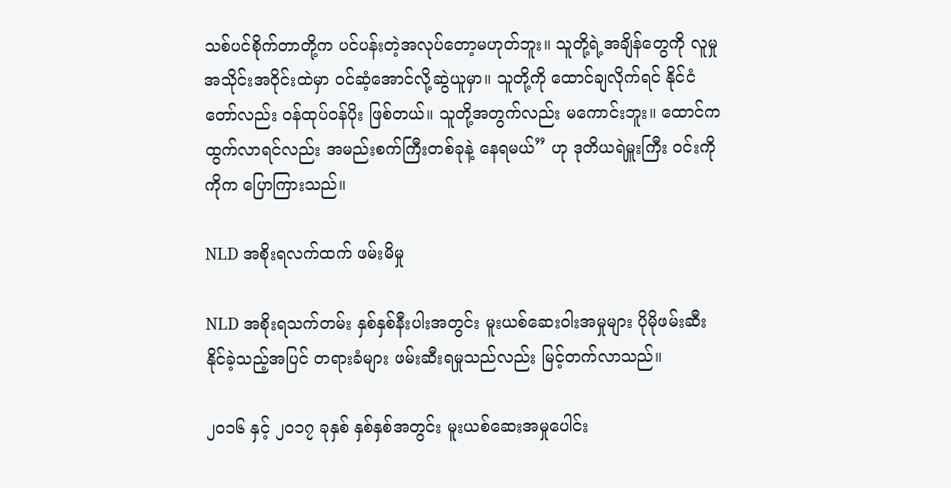သစ်ပင်စိုက်တာတို့က ပင်ပန်းတဲ့အလုပ်တော့မဟုတ်ဘူး။ သူတို့ရဲ့အချိန်တွေကို လူမှုအသိုင်းအဝိုင်းထဲမှာ ဝင်ဆံ့အောင်လို့ဆွဲယူမှာ။ သူတို့ကို ထောင်ချလိုက်ရင် နိုင်ငံတော်လည်း ဝန်ထုပ်ဝန်ပိုး ဖြစ်တယ်။ သူတို့အတွက်လည်း မကောင်းဘူး။ ထောင်ကထွက်လာရင်လည်း အမည်းစက်ကြီးတစ်ခုနဲ့ နေရမယ်” ဟု ဒုတိယရဲမှူးကြီး ဝင်းကိုကိုက ပြောကြားသည်။

NLD အစိုးရလက်ထက် ဖမ်းမိမှု

NLD အစိုးရသက်တမ်း နှစ်နှစ်နီးပါးအတွင်း မူးယစ်ဆေးဝါးအမှုများ ပိုမိုဖမ်းဆီးနိုင်ခဲ့သည့်အပြင် တရားခံများ ဖမ်းဆီးရမှုသည်လည်း မြင့်တက်လာသည်။

၂၀၁၆ နှင့် ၂၀၁၇ ခုနှစ် နှစ်နှစ်အတွင်း မူးယစ်ဆေးအမှုပေါင်း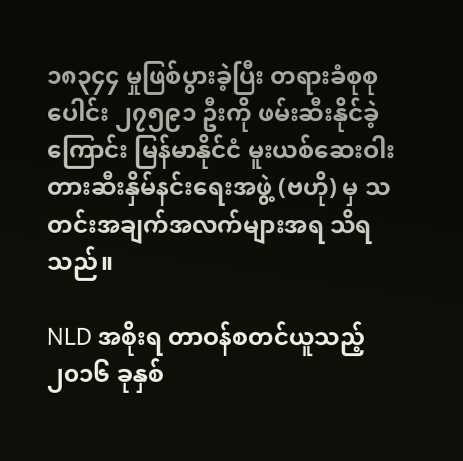၁၈၃၄၄ မှုဖြစ်ပွားခဲ့ပြီး တရားခံစုစုပေါင်း ၂၇၅၉၁ ဦးကို ဖမ်းဆီးနိုင်ခဲ့ကြောင်း မြန်မာနိုင်ငံ မူးယစ်ဆေးဝါး တားဆီးနှိမ်နင်းရေးအဖွဲ့ (ဗဟို) မှ သတင်းအချက်အလက်များအရ သိရသည်။

NLD အစိုးရ တာဝန်စတင်ယူသည့် ၂၀၁၆ ခုနှစ်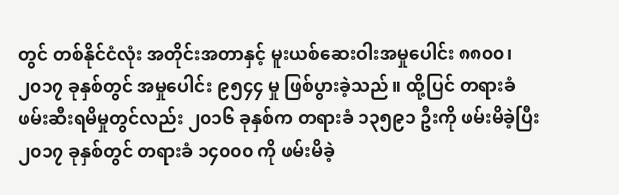တွင် တစ်နိုင်ငံလုံး အတိုင်းအတာနှင့် မူးယစ်ဆေးဝါးအမှုပေါင်း ၈၈၀၀၊ ၂၀၁၇ ခုနှစ်တွင် အမှုပေါင်း ၉၅၄၄ မှု ဖြစ်ပွားခဲ့သည်။ ထို့ပြင် တရားခံဖမ်းဆီးရမိမှုတွင်လည်း ၂၀၁၆ ခုနှစ်က တရားခံ ၁၃၅၉၁ ဦးကို ဖမ်းမိခဲ့ပြီး ၂၀၁၇ ခုနှစ်တွင် တရားခံ ၁၄၀၀၀ ကို ဖမ်းမိခဲ့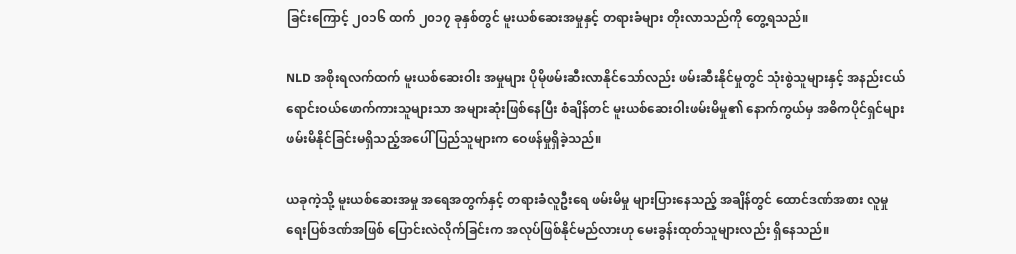ခြင်းကြောင့် ၂၀၁၆ ထက် ၂၀၁၇ ခုနှစ်တွင် မူးယစ်ဆေးအမှုနှင့် တရားခံများ တိုးလာသည်ကို တွေ့ရသည်။

NLD အစိုးရလက်ထက် မူးယစ်ဆေးဝါး အမှုများ ပိုမိုဖမ်းဆီးလာနိုင်သော်လည်း ဖမ်းဆီးနိုင်မှုတွင် သုံးစွဲသူများနှင့် အနည်းငယ် ရောင်းဝယ်ဖောက်ကားသူများသာ အများဆုံးဖြစ်နေပြီး စံချိန်တင် မူးယစ်ဆေးဝါးဖမ်းမိမှု၏ နောက်ကွယ်မှ အဓိကပိုင်ရှင်များ ဖမ်းမိနိုင်ခြင်းမရှိသည့်အပေါ် ပြည်သူများက ဝေဖန်မှုရှိခဲ့သည်။

ယခုကဲ့သို့ မူးယစ်ဆေးအမှု အရေအတွက်နှင့် တရားခံလူဦးရေ ဖမ်းမိမှု များပြားနေသည့် အချိန်တွင် ထောင်ဒဏ်အစား လူမှုရေးပြစ်ဒဏ်အဖြစ် ပြောင်းလဲလိုက်ခြင်းက အလုပ်ဖြစ်နိုင်မည်လားဟု မေးခွန်းထုတ်သူများလည်း ရှိနေသည်။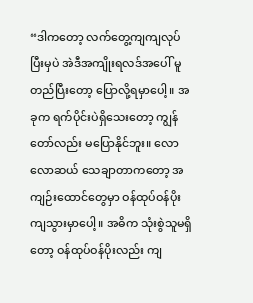“ဒါကတော့ လက်တွေ့ကျကျလုပ်ပြီးမှပဲ အဲဒီအကျိုးရလဒ်အပေါ် မူတည်ပြီးတော့ ပြောလို့ရမှာပေါ့။ အခုက ရက်ပိုင်းပဲရှိသေးတော့ ကျွန်တော်လည်း မပြောနိုင်ဘူး။ လောလောဆယ် သေချာတာကတော့ အကျဉ်းထောင်တွေမှာ ဝန်ထုပ်ဝန်ပိုး ကျသွားမှာပေါ့။ အဓိက သုံးစွဲသူမရှိတော့ ဝန်ထုပ်ဝန်ပိုးလည်း ကျ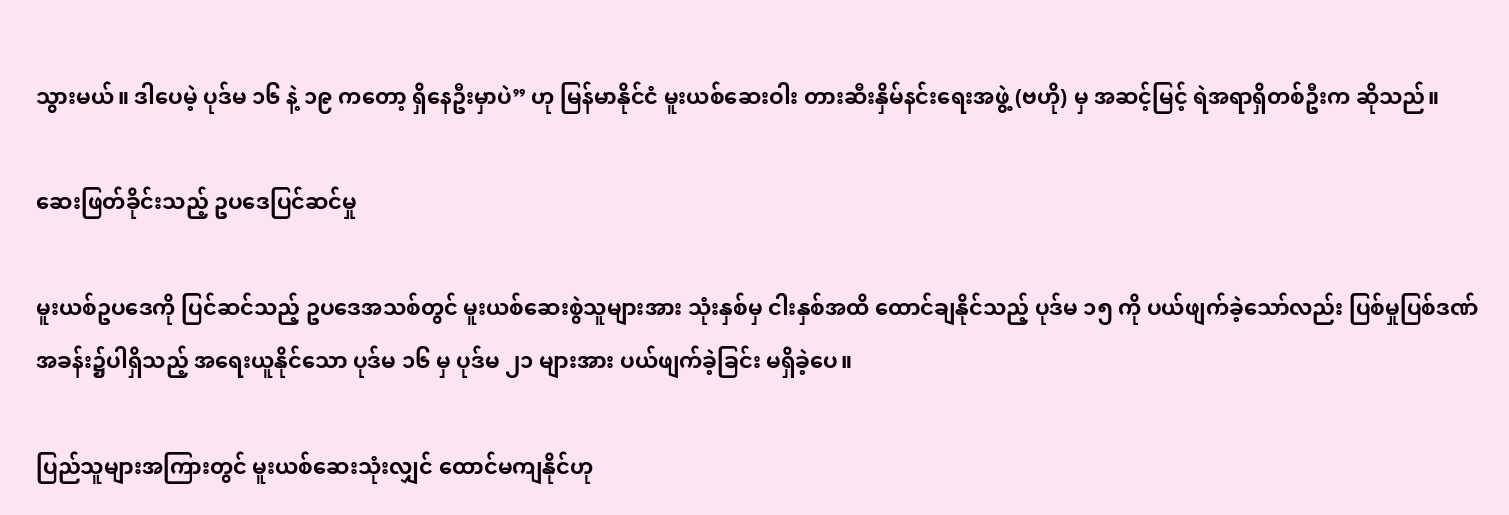သွားမယ်။ ဒါပေမဲ့ ပုဒ်မ ၁၆ နဲ့ ၁၉ ကတော့ ရှိနေဦးမှာပဲ” ဟု မြန်မာနိုင်ငံ မူးယစ်ဆေးဝါး တားဆီးနှိမ်နင်းရေးအဖွဲ့ (ဗဟို) မှ အဆင့်မြင့် ရဲအရာရှိတစ်ဦးက ဆိုသည်။

ဆေးဖြတ်ခိုင်းသည့် ဥပဒေပြင်ဆင်မှု

မူးယစ်ဥပဒေကို ပြင်ဆင်သည့် ဥပဒေအသစ်တွင် မူးယစ်ဆေးစွဲသူများအား သုံးနှစ်မှ ငါးနှစ်အထိ ထောင်ချနိုင်သည့် ပုဒ်မ ၁၅ ကို ပယ်ဖျက်ခဲ့သော်လည်း ပြစ်မှုပြစ်ဒဏ် အခန်း၌ပါရှိသည့် အရေးယူနိုင်သော ပုဒ်မ ၁၆ မှ ပုဒ်မ ၂၁ များအား ပယ်ဖျက်ခဲ့ခြင်း မရှိခဲ့ပေ။

ပြည်သူများအကြားတွင် မူးယစ်ဆေးသုံးလျှင် ထောင်မကျနိုင်ဟု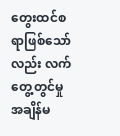တွေးထင်စရာဖြစ်သော်လည်း လက်တွေ့တွင်မှု အချိန်မ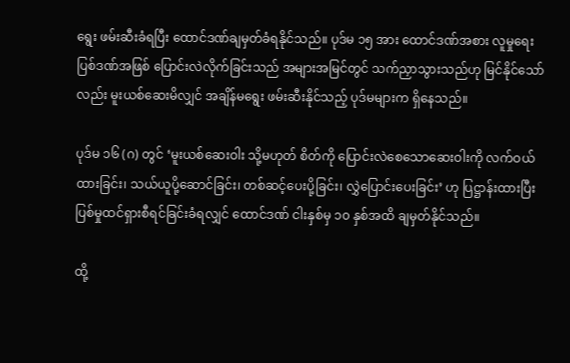ရွေး ဖမ်းဆီးခံရပြီး ထောင်ဒဏ်ချမှတ်ခံရနိုင်သည်။ ပုဒ်မ ၁၅ အား ထောင်ဒဏ်အစား လူမှုရေးပြစ်ဒဏ်အဖြစ် ပြောင်းလဲလိုက်ခြင်းသည် အများအမြင်တွင် သက်ညှာသွားသည်ဟု မြင်နိုင်သော်လည်း မူးယစ်ဆေးမိလျှင် အချိန်မရွေး ဖမ်းဆီးနိုင်သည့် ပုဒ်မများက ရှိနေသည်။

ပုဒ်မ ၁၆ (ဂ) တွင် ‘မူးယစ်ဆေးဝါး သို့မဟုတ် စိတ်ကို ပြောင်းလဲစေသောဆေးဝါးကို လက်ဝယ်ထားခြင်း၊ သယ်ယူပို့ဆောင်ခြင်း၊ တစ်ဆင့်ပေးပို့ခြင်း၊ လွှဲပြောင်းပေးခြင်း’ ဟု ပြဋ္ဌာန်းထားပြီး ပြစ်မှုထင်ရှားစီရင်ခြင်းခံရလျှင် ထောင်ဒဏ် ငါးနှစ်မှ ၁၀ နှစ်အထိ ချမှတ်နိုင်သည်။

ထို့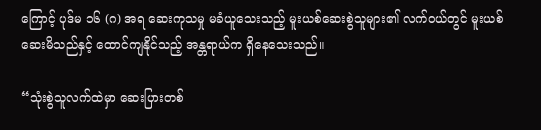ကြောင့် ပုဒ်မ ၁၆ (ဂ) အရ ဆေးကုသမှု မခံယူသေးသည့် မူးယစ်ဆေးစွဲသူများ၏ လက်ဝယ်တွင် မူးယစ်ဆေးမိသည်နှင့် ထောင်ကျနိုင်သည့် အန္တရာယ်က ရှိနေသေးသည်။

“သုံးစွဲသူလက်ထဲမှာ ဆေးပြားတစ်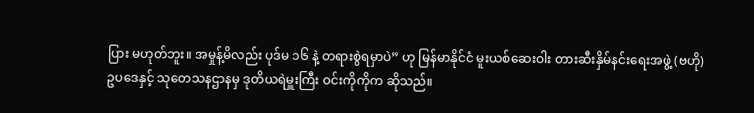ပြား မဟုတ်ဘူး။ အမှုန့်မိလည်း ပုဒ်မ ၁၆ နဲ့ တရားစွဲရမှာပဲ” ဟု မြန်မာနိုင်ငံ မူးယစ်ဆေးဝါး တားဆီးနှိမ်နင်းရေးအဖွဲ့ (ဗဟို) ဥပဒေနှင့် သုတေသနဌာနမှ ဒုတိယရဲမှူးကြီး ဝင်းကိုကိုက ဆိုသည်။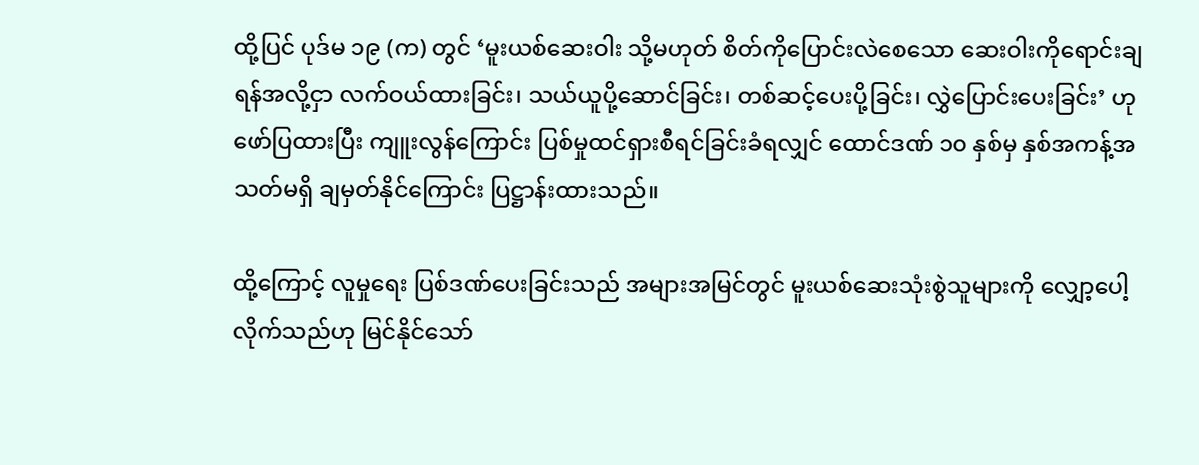ထို့ပြင် ပုဒ်မ ၁၉ (က) တွင် ‘မူးယစ်ဆေးဝါး သို့မဟုတ် စိတ်ကိုပြောင်းလဲစေသော ဆေးဝါးကိုရောင်းချရန်အလို့ငှာ လက်ဝယ်ထားခြင်း၊ သယ်ယူပို့ဆောင်ခြင်း၊ တစ်ဆင့်ပေးပို့ခြင်း၊ လွှဲပြောင်းပေးခြင်း’ ဟု ဖော်ပြထားပြီး ကျူးလွန်ကြောင်း ပြစ်မှုထင်ရှားစီရင်ခြင်းခံရလျှင် ထောင်ဒဏ် ၁၀ နှစ်မှ နှစ်အကန့်အသတ်မရှိ ချမှတ်နိုင်ကြောင်း ပြဋ္ဌာန်းထားသည်။

ထို့ကြောင့် လူမှုရေး ပြစ်ဒဏ်ပေးခြင်းသည် အများအမြင်တွင် မူးယစ်ဆေးသုံးစွဲသူများကို လျှော့ပေါ့လိုက်သည်ဟု မြင်နိုင်သော်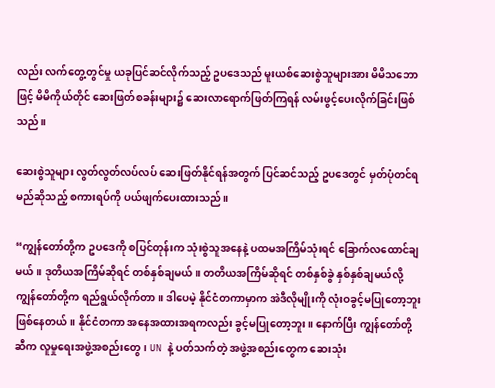လည်း လက်တွေ့တွင်မှု ယခုပြင်ဆင်လိုက်သည့် ဥပဒေသည် မူးယစ်ဆေးစွဲသူများအား မိမိသဘောဖြင့် မိမိကိုယ်တိုင် ဆေးဖြတ်စခန်းများ၌ ဆေးလာရောက်ဖြတ်ကြရန် လမ်းဖွင့်ပေးလိုက်ခြင်းဖြစ်သည်။

ဆေးစွဲသူများ လွတ်လွတ်လပ်လပ် ဆေးဖြတ်နိုင်ရန်အတွက် ပြင်ဆင်သည့် ဥပဒေတွင် မှတ်ပုံတင်ရမည်ဆိုသည့် စကားရပ်ကို ပယ်ဖျက်ပေးထားသည်။

“ကျွန်တော်တို့က ဥပဒေကို စပြင်တုန်းက သုံးစွဲသူအနေနဲ့ ပထမအကြိမ်သုံးရင် ခြောက်လထောင်ချမယ်။ ဒုတိယအကြိမ်ဆိုရင် တစ်နှစ်ချမယ်။ တတိယအကြိမ်ဆိုရင် တစ်နှစ်ခွဲ နှစ်နှစ်ချမယ်လို့ ကျွန်တော်တို့က ရည်ရွယ်လိုက်တာ။ ဒါပေမဲ့ နိုင်ငံတကာမှာက အဲဒီလိုမျိုးကို လုံးဝခွင့်မပြုတော့ဘူး ဖြစ်နေတယ်။ နိုင်ငံတကာ အနေအထားအရကလည်း ခွင့်မပြုတော့ဘူး။ နောက်ပြီး ကျွန်တော်တို့ဆီက လူမှုရေးအဖွဲ့အစည်းတွေ၊ UN နဲ့ ပတ်သက်တဲ့ အဖွဲ့အစည်းတွေက ဆေးသုံး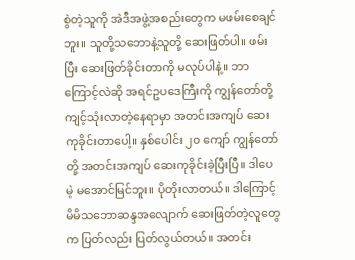စွဲတဲ့သူကို အဲဒီအဖွဲ့အစည်းတွေက မဖမ်းစေချင်ဘူး။ သူတို့သဘောနဲ့သူတို့ ဆေးဖြတ်ပါ။ ဖမ်းပြီး ဆေးဖြတ်ခိုင်းတာကို မလုပ်ပါနဲ့။ ဘာကြောင့်လဲဆို အရင်ဥပဒေကြီးကို ကျွန်တော်တို့ ကျင့်သုံးလာတဲ့နေရာမှာ အတင်းအကျပ် ဆေးကုခိုင်းတာပေါ့။ နှစ်ပေါင်း ၂၀ ကျော် ကျွန်တော်တို့ အတင်းအကျပ် ဆေးကုခိုင်းခဲ့ပြီးပြီ။ ဒါပေမဲ့ မအောင်မြင်ဘူး။ ပိုတိုးလာတယ်။ ဒါကြောင့် မိမိသဘောဆန္ဒအလျောက် ဆေးဖြတ်တဲ့လူတွေက ပြတ်လည်း ပြတ်လွယ်တယ်။ အတင်း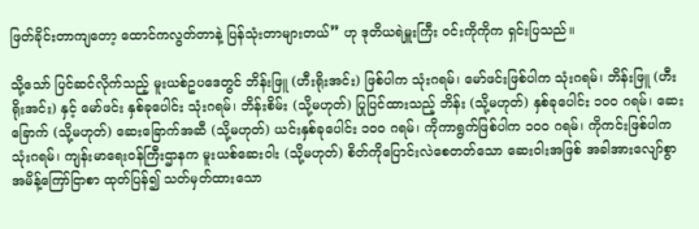ဖြတ်ခိုင်းတာကျတော့ ထောင်ကလွတ်တာနဲ့ ပြန်သုံးတာများတယ်” ဟု ဒုတိယရဲမှူးကြီး ဝင်းကိုကိုက ရှင်းပြသည်။

သို့သော် ပြင်ဆင်လိုက်သည့် မူးယစ်ဥပဒေတွင် ဘိန်းဖြူ (ဟီးရိုးအင်း) ဖြစ်ပါက သုံးဂရမ်၊ မော်ဖင်းဖြစ်ပါက သုံးဂရမ်၊ ဘိန်းဖြူ (ဟီးရိုးအင်း) နှင့် မော်ဖင်း နှစ်ခုပေါင်း သုံးဂရမ်၊ ဘိန်းစိမ်း (သို့မဟုတ်) ပြုပြင်ထားသည့် ဘိန်း (သို့မဟုတ်) နှစ်ခုပေါင်း ၁၀၀ ဂရမ်၊ ဆေးခြောက် (သို့မဟုတ်) ဆေးခြောက်အဆီ (သို့မဟုတ်) ယင်းနှစ်ခုပေါင်း ၁၀၀ ဂရမ်၊ ကိုကာရွက်ဖြစ်ပါက ၁၀၀ ဂရမ်၊ ကိုကင်းဖြစ်ပါက သုံးဂရမ်၊ ကျန်းမာရေးဝန်ကြီးဌာနက မူးယစ်ဆေးဝါး (သို့မဟုတ်) စိတ်ကိုပြောင်းလဲစေတတ်သော ဆေးဝါးအဖြစ် အခါအားလျော်စွာ အမိန့်ကြော်ငြာစာ ထုတ်ပြန်၍ သတ်မှတ်ထားသော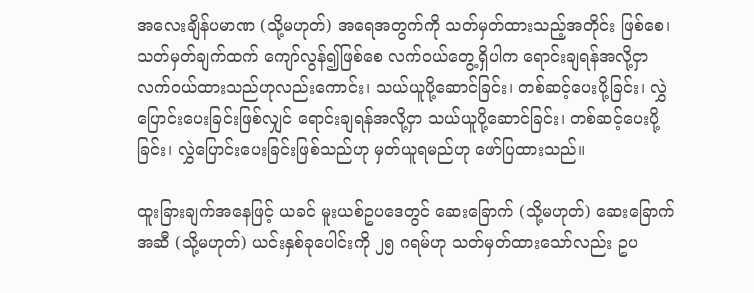အလေးချိန်ပမာဏ (သို့မဟုတ်) အရေအတွက်ကို သတ်မှတ်ထားသည့်အတိုင်း ဖြစ်စေ၊ သတ်မှတ်ချက်ထက် ကျော်လွန်၍ဖြစ်စေ လက်ဝယ်တွေ့ရှိပါက ရောင်းချရန်အလို့ငှာ လက်ဝယ်ထားသည်ဟုလည်းကောင်း၊ သယ်ယူပို့ဆောင်ခြင်း၊ တစ်ဆင့်ပေးပို့ခြင်း၊ လွှဲပြောင်းပေးခြင်းဖြစ်လျှင် ရောင်းချရန်အလို့ငှာ သယ်ယူပို့ဆောင်ခြင်း၊ တစ်ဆင့်ပေးပို့ခြင်း၊ လွှဲပြောင်းပေးခြင်းဖြစ်သည်ဟု မှတ်ယူရမည်ဟု ဖော်ပြထားသည်။

ထူးခြားချက်အနေဖြင့် ယခင် မူးယစ်ဥပဒေတွင် ဆေးခြောက် (သို့မဟုတ်) ဆေးခြောက်အဆီ (သို့မဟုတ်) ယင်းနှစ်ခုပေါင်းကို ၂၅ ဂရမ်ဟု သတ်မှတ်ထားသော်လည်း ဥပ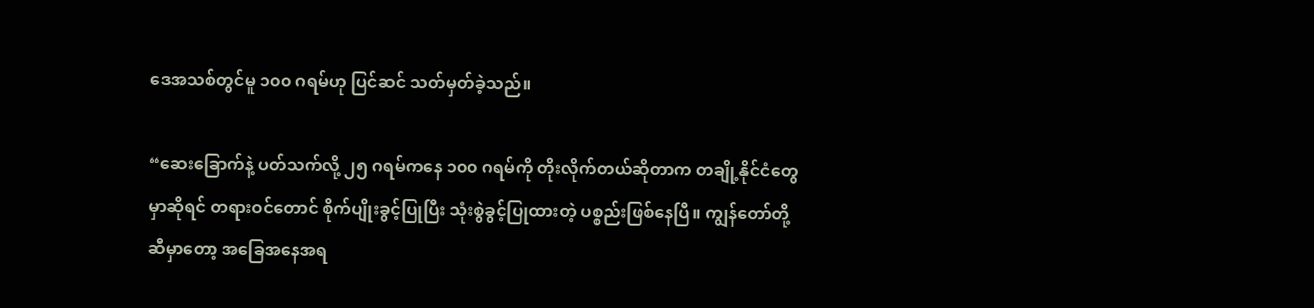ဒေအသစ်တွင်မူ ၁၀၀ ဂရမ်ဟု ပြင်ဆင် သတ်မှတ်ခဲ့သည်။

“ဆေးခြောက်နဲ့ ပတ်သက်လို့ ၂၅ ဂရမ်ကနေ ၁၀၀ ဂရမ်ကို တိုးလိုက်တယ်ဆိုတာက တချို့နိုင်ငံတွေမှာဆိုရင် တရားဝင်တောင် စိုက်ပျိုးခွင့်ပြုပြီး သုံးစွဲခွင့်ပြုထားတဲ့ ပစ္စည်းဖြစ်နေပြီ။ ကျွန်တော်တို့ဆီမှာတော့ အခြေအနေအရ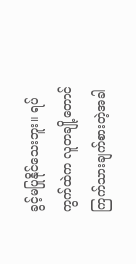ခွင့်မပြုနိုင်သေးဘူး။ ရပ်ကွက်ထဲက လူတချို့တောင် ကြက်သားချက်စားတဲ့အခါ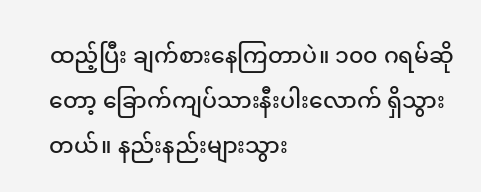ထည့်ပြီး ချက်စားနေကြတာပဲ။ ၁၀၀ ဂရမ်ဆိုတော့ ခြောက်ကျပ်သားနီးပါးလောက် ရှိသွားတယ်။ နည်းနည်းများသွား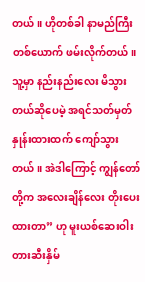တယ်။ ဟိုတစ်ခါ နာမည်ကြီးတစ်ယောက် ဖမ်းလိုက်တယ်။ သူ့မှာ နည်းနည်းလေး မိသွားတယ်ဆိုပေမဲ့ အရင်သတ်မှတ်နှုန်းထားထက် ကျော်သွားတယ်။ အဲဒါကြောင့် ကျွန်တော်တို့က အလေးချိန်လေး တိုးပေးထားတာ” ဟု မူးယစ်ဆေးဝါး တားဆီးနှိမ်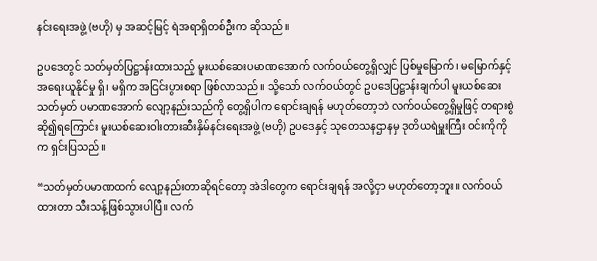နင်းရေးအဖွဲ့ (ဗဟို) မှ အဆင့်မြင့် ရဲအရာရှိတစ်ဦးက ဆိုသည်။

ဥပဒေတွင် သတ်မှတ်ပြဋ္ဌာန်းထားသည့် မူးယစ်ဆေးပမာဏအောက် လက်ဝယ်တွေ့ရှိလျှင် ပြစ်မှုမြောက်၊ မမြောက်နှင့် အရေးယူနိုင်မှု ရှိ၊ မရှိက အငြင်းပွားစရာ ဖြစ်လာသည်။ သို့သော် လက်ဝယ်တွင် ဥပဒေပြဋ္ဌာန်းချက်ပါ မူးယစ်ဆေးသတ်မှတ် ပမာဏအောက် လျော့နည်းသည်ကို တွေ့ရှိပါက ရောင်းချရန် မဟုတ်တော့ဘဲ လက်ဝယ်တွေ့ရှိမှုဖြင့် တရားစွဲဆို၍ရကြောင်း မူးယစ်ဆေးဝါးတားဆီးနှိမ်နင်းရေးအဖွဲ့ (ဗဟို) ဥပဒေနှင့် သုတေသနဌာနမှ ဒုတိယရဲမှူးကြီး ဝင်းကိုကိုက ရှင်းပြသည်။

“သတ်မှတ်ပမာဏထက် လျော့နည်းတာဆိုရင်တော့ အဲဒါတွေက ရောင်းချရန် အလို့ငှာ မဟုတ်တော့ဘူး။ လက်ဝယ်ထားတာ သီးသန့်ဖြစ်သွားပါပြီ။ လက်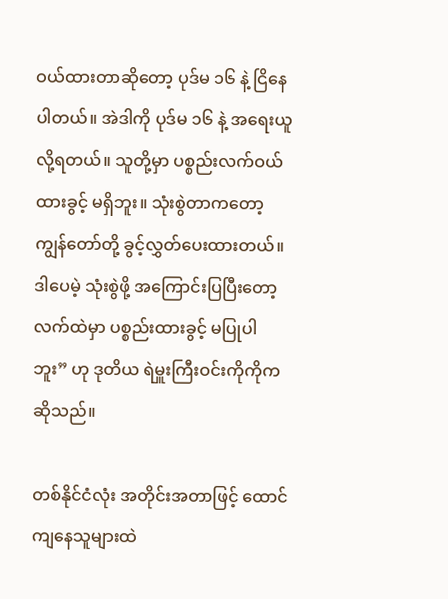ဝယ်ထားတာဆိုတော့ ပုဒ်မ ၁၆ နဲ့ ငြိနေပါတယ်။ အဲဒါကို ပုဒ်မ ၁၆ နဲ့ အရေးယူလို့ရတယ်။ သူတို့မှာ ပစ္စည်းလက်ဝယ်ထားခွင့် မရှိဘူး။ သုံးစွဲတာကတော့ ကျွန်တော်တို့ ခွင့်လွှတ်ပေးထားတယ်။ ဒါပေမဲ့ သုံးစွဲဖို့ အကြောင်းပြပြီးတော့ လက်ထဲမှာ ပစ္စည်းထားခွင့် မပြုပါဘူး” ဟု ဒုတိယ ရဲမှူးကြီးဝင်းကိုကိုက ဆိုသည်။

တစ်နိုင်ငံလုံး အတိုင်းအတာဖြင့် ထောင်ကျနေသူများထဲ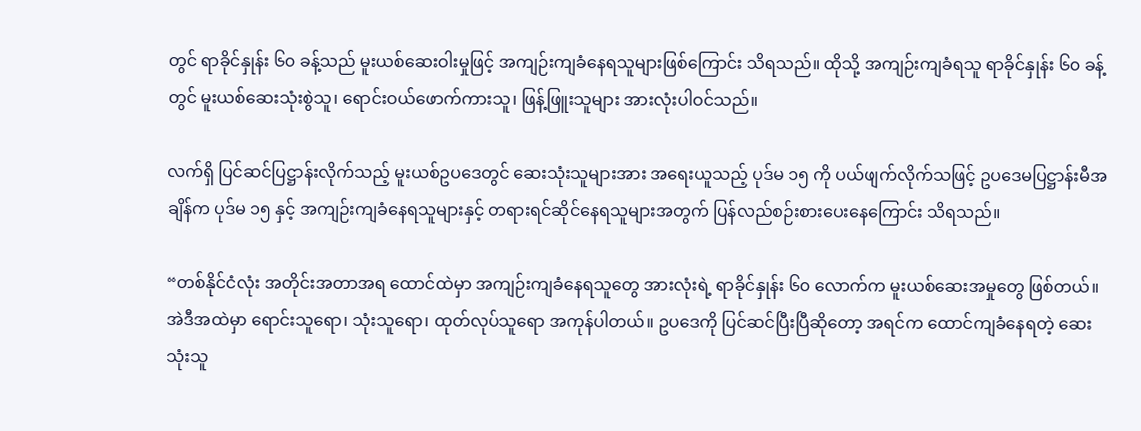တွင် ရာခိုင်နှုန်း ၆၀ ခန့်သည် မူးယစ်ဆေးဝါးမှုဖြင့် အကျဉ်းကျခံနေရသူများဖြစ်ကြောင်း သိရသည်။ ထိုသို့ အကျဉ်းကျခံရသူ ရာခိုင်နှုန်း ၆၀ ခန့်တွင် မူးယစ်ဆေးသုံးစွဲသူ၊ ရောင်းဝယ်ဖောက်ကားသူ၊ ဖြန့်ဖြူးသူများ အားလုံးပါဝင်သည်။

လက်ရှိ ပြင်ဆင်ပြဋ္ဌာန်းလိုက်သည့် မူးယစ်ဥပဒေတွင် ဆေးသုံးသူများအား အရေးယူသည့် ပုဒ်မ ၁၅ ကို ပယ်ဖျက်လိုက်သဖြင့် ဥပဒေမပြဋ္ဌာန်းမီအချိန်က ပုဒ်မ ၁၅ နှင့် အကျဉ်းကျခံနေရသူများနှင့် တရားရင်ဆိုင်နေရသူများအတွက် ပြန်လည်စဉ်းစားပေးနေကြောင်း သိရသည်။

“တစ်နိုင်ငံလုံး အတိုင်းအတာအရ ထောင်ထဲမှာ အကျဉ်းကျခံနေရသူတွေ အားလုံးရဲ့ ရာခိုင်နှုန်း ၆၀ လောက်က မူးယစ်ဆေးအမှုတွေ ဖြစ်တယ်။ အဲဒီအထဲမှာ ရောင်းသူရော၊ သုံးသူရော၊ ထုတ်လုပ်သူရော အကုန်ပါတယ်။ ဥပဒေကို ပြင်ဆင်ပြီးပြီဆိုတော့ အရင်က ထောင်ကျခံနေရတဲ့ ဆေးသုံးသူ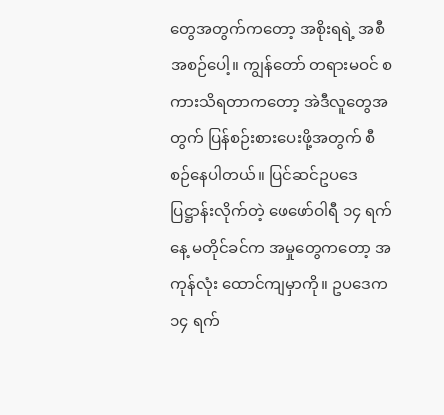တွေအတွက်ကတော့ အစိုးရရဲ့ အစီအစဉ်ပေါ့။ ကျွန်တော် တရားမဝင် စကားသိရတာကတော့ အဲဒီလူတွေအတွက် ပြန်စဉ်းစားပေးဖို့အတွက် စီစဉ်နေပါတယ်။ ပြင်ဆင်ဥပဒေပြဋ္ဌာန်းလိုက်တဲ့ ဖေဖော်ဝါရီ ၁၄ ရက်နေ့ မတိုင်ခင်က အမှုတွေကတော့ အကုန်လုံး ထောင်ကျမှာကို။ ဥပဒေက ၁၄ ရက်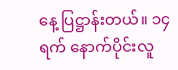နေ့ ပြဋ္ဌာန်းတယ်။ ၁၄ ရက် နောက်ပိုင်းလူ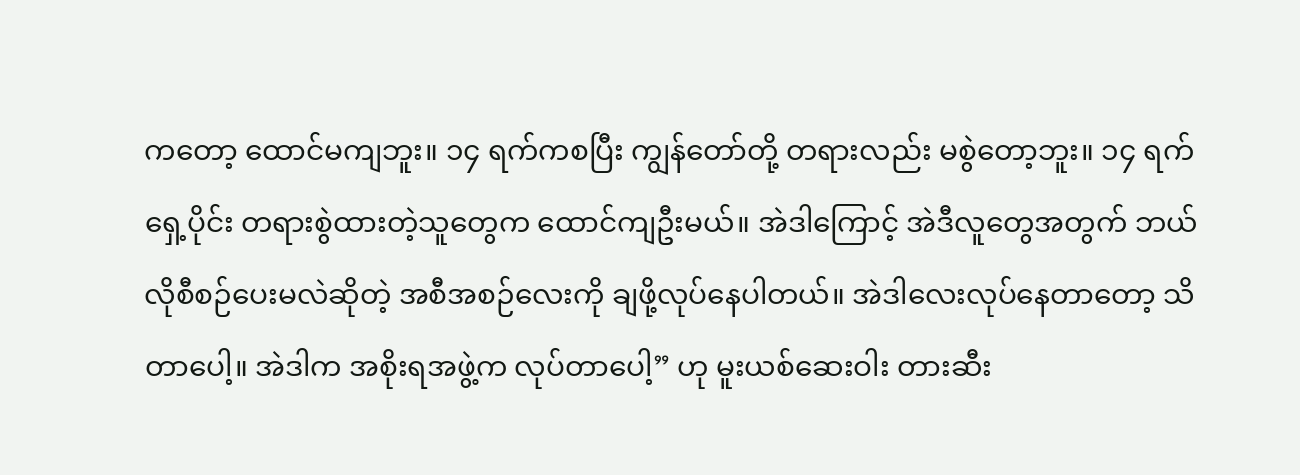ကတော့ ထောင်မကျဘူး။ ၁၄ ရက်ကစပြီး ကျွန်တော်တို့ တရားလည်း မစွဲတော့ဘူး။ ၁၄ ရက်ရှေ့ပိုင်း တရားစွဲထားတဲ့သူတွေက ထောင်ကျဦးမယ်။ အဲဒါကြောင့် အဲဒီလူတွေအတွက် ဘယ်လိုစီစဉ်ပေးမလဲဆိုတဲ့ အစီအစဉ်လေးကို ချဖို့လုပ်နေပါတယ်။ အဲဒါလေးလုပ်နေတာတော့ သိတာပေါ့။ အဲဒါက အစိုးရအဖွဲ့က လုပ်တာပေါ့” ဟု မူးယစ်ဆေးဝါး တားဆီး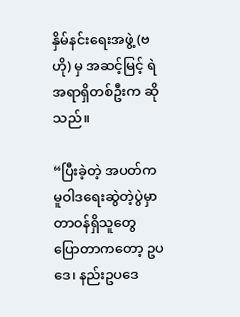နှိမ်နင်းရေးအဖွဲ့ (ဗဟို) မှ အဆင့်မြင့် ရဲအရာရှိတစ်ဦးက ဆိုသည်။

“ပြီးခဲ့တဲ့ အပတ်က မူဝါဒရေးဆွဲတဲ့ပွဲမှာ တာဝန်ရှိသူတွေ ပြောတာကတော့ ဥပဒေ၊ နည်းဥပဒေ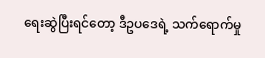ရေးဆွဲပြီးရင်တော့ ဒီဥပဒေရဲ့ သက်ရောက်မှု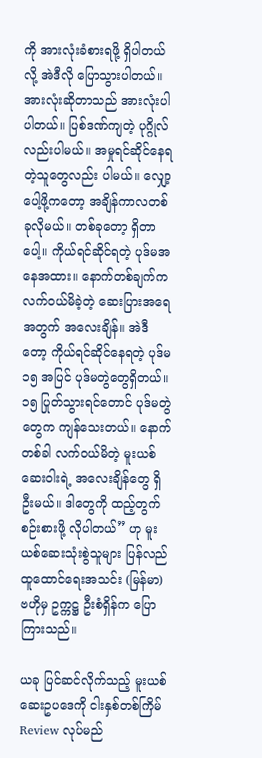ကို အားလုံးခံစားရဖို့ ရှိပါတယ်လို့ အဲဒီလို ပြောသွားပါတယ်။ အားလုံးဆိုတာသည် အားလုံးပါပါတယ်။ ပြစ်ဒဏ်ကျတဲ့ ပုဂ္ဂိုလ်လည်းပါမယ်။ အမှုရင်ဆိုင်နေရတဲ့သူတွေလည်း ပါမယ်။ လျှော့ပေါ့ဖို့ကတော့ အချိန်ကာလတစ်ခုလိုမယ်။ တစ်ခုတော့ ရှိတာပေါ့။ ကိုယ်ရင်ဆိုင်ရတဲ့ ပုဒ်မအနေအထား။ နောက်တစ်ချက်က လက်ဝယ်မိခဲ့တဲ့ ဆေးပြားအရေအတွက် အလေးချိန်။ အဲဒီတော့ ကိုယ်ရင်ဆိုင်နေရတဲ့ ပုဒ်မ ၁၅ အပြင် ပုဒ်မတွဲတွေရှိတယ်။ ၁၅ ပြုတ်သွားရင်တောင် ပုဒ်မတွဲတွေက ကျန်သေးတယ်။ နောက်တစ်ခါ လက်ဝယ်မိတဲ့ မူးယစ်ဆေးဝါးရဲ့ အလေးချိန်တွေ ရှိဦးမယ်။ ဒါတွေကို ထည့်တွက်စဉ်းစားဖို့ လိုပါတယ်” ဟု မူးယစ်ဆေးသုံးစွဲသူများ ပြန်လည်ထူထောင်ရေးအသင်း (မြန်မာ) ဗဟိုမှ ဥက္ကဋ္ဌ ဦးစံရှိန်က ပြောကြားသည်။

ယခု ပြင်ဆင်လိုက်သည့် မူးယစ်ဆေးဥပဒေကို ငါးနှစ်တစ်ကြိမ် Review လုပ်မည်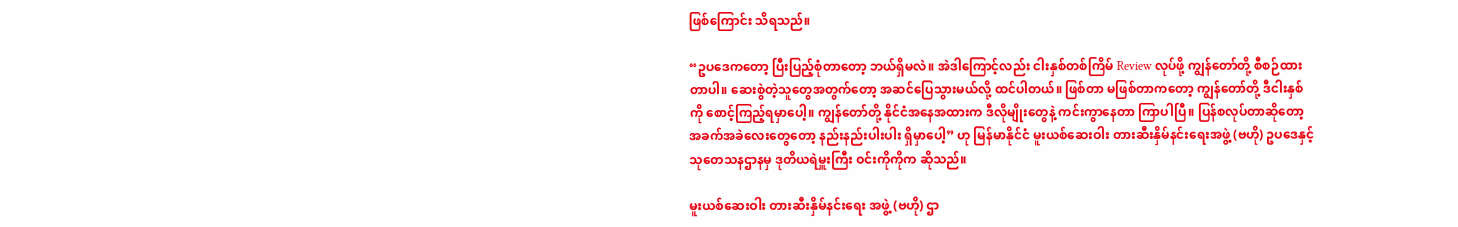ဖြစ်ကြောင်း သိရသည်။

“ဥပဒေကတော့ ပြီးပြည့်စုံတာတော့ ဘယ်ရှိမလဲ။ အဲဒါကြောင့်လည်း ငါးနှစ်တစ်ကြိမ် Review လုပ်ဖို့ ကျွန်တော်တို့ စီစဉ်ထားတာပါ။ ဆေးစွဲတဲ့သူတွေအတွက်တော့ အဆင်ပြေသွားမယ်လို့ ထင်ပါတယ်။ ဖြစ်တာ မဖြစ်တာကတော့ ကျွန်တော်တို့ ဒီငါးနှစ်ကို စောင့်ကြည့်ရမှာပေါ့။ ကျွန်တော်တို့ နိုင်ငံအနေအထားက ဒီလိုမျိုးတွေနဲ့ ကင်းကွာနေတာ ကြာပါပြီ။ ပြန်စလုပ်တာဆိုတော့ အခက်အခဲလေးတွေတော့ နည်းနည်းပါးပါး ရှိမှာပေါ့” ဟု မြန်မာနိုင်ငံ မူးယစ်ဆေးဝါး တားဆီးနှိမ်နင်းရေးအဖွဲ့ (ဗဟို) ဥပဒေနှင့် သုတေသနဌာနမှ ဒုတိယရဲမှူးကြီး ဝင်းကိုကိုက ဆိုသည်။

မူးယစ်ဆေးဝါး တားဆီးနှိမ်နင်းရေး အဖွဲ့ (ဗဟို) ဌာ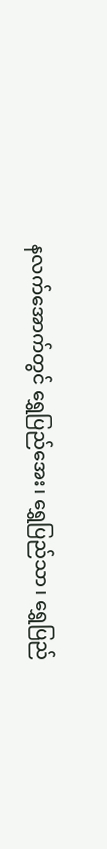နလက်အောက်တွင် ရွှေပြည်အေး၊ ရွှေပြည်သာ၊ ရွှေပြည်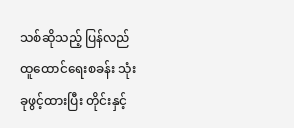သစ်ဆိုသည့် ပြန်လည်ထူထောင်ရေးစခန်း သုံးခုဖွင့်ထားပြီး တိုင်းနှင့်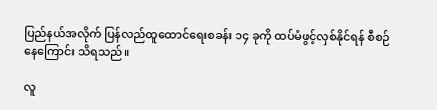ပြည်နယ်အလိုက် ပြန်လည်ထူထောင်ရေးစခန်း ၁၄ ခုကို ထပ်မံဖွင့်လှစ်နိုင်ရန် စီစဉ်နေကြောင်း သိရသည်။

လူ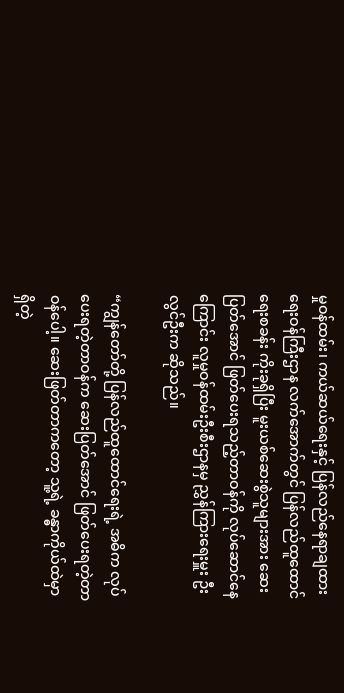မှုဝန်ထမ်း၊ ကယ်ဆယ်ရေးနှင့် ပြန်လည်နေရာချထားရေးဝန်ကြီးဌာန လက်အောက်တွင် ပြန်လည်ထူထောင်ရေးစခန်း ကိုးခုရှိပြီး မူးယစ်ဆေးစွဲသူများအား ဆေးပြတ်အောင် ဖြတ်ပေးရသည့်တာဝန်ကို လုပ်ဆောင်နေကြောင်း လူမှုဝန်ထမ်းဦးစီးဌာနမှ ညွှန်ကြားရေးမှူး ဦးလွင်ဦးက ဆိုသည်။

“ကျွန်တော်တို့ ပြန်လည်ထူထောင်ရေးရဲ့ အဓိက လုပ်ပေးရတဲ့တာဝန်က ဆေးပြတ်အောင် ဖြတ်ပေးရတဲ့တာဝန်ပေါ့။ ဆေးဖြတ်တာကတော့ သူ့ရဲ့ ခန္ဓာကိုယ်ထဲမှာရှိတဲ့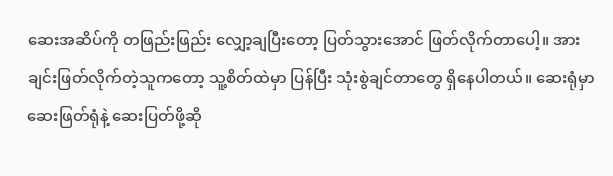ဆေးအဆိပ်ကို တဖြည်းဖြည်း လျှော့ချပြီးတော့ ပြတ်သွားအောင် ဖြတ်လိုက်တာပေါ့။ အားချင်းဖြတ်လိုက်တဲ့သူကတော့ သူ့စိတ်ထဲမှာ ပြန်ပြီး သုံးစွဲချင်တာတွေ ရှိနေပါတယ်။ ဆေးရုံမှာ ဆေးဖြတ်ရုံနဲ့ ဆေးပြတ်ဖို့ဆို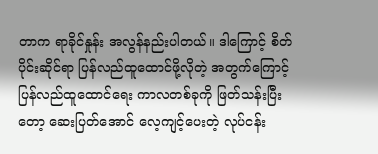တာက ရာခိုင်နှုန်း အလွန်နည်းပါတယ်။ ဒါကြောင့် စိတ်ပိုင်းဆိုင်ရာ ပြန်လည်ထူထောင်ဖို့လိုတဲ့ အတွက်ကြောင့် ပြန်လည်ထူထောင်ရေး ကာလတစ်ခုကို ဖြတ်သန်းပြီးတော့ ဆေးပြတ်အောင် လေ့ကျင့်ပေးတဲ့ လုပ်ငန်း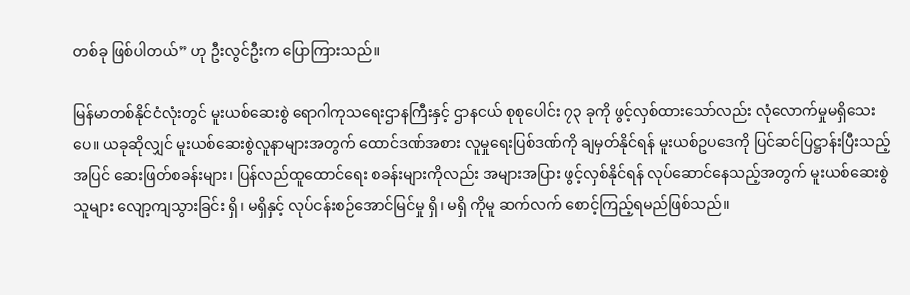တစ်ခု ဖြစ်ပါတယ်” ဟု ဦးလွင်ဦးက ပြောကြားသည်။

မြန်မာတစ်နိုင်ငံလုံးတွင် မူးယစ်ဆေးစွဲ ရောဂါကုသရေးဌာနကြီးနှင့် ဌာနငယ် စုစုပေါင်း ၇၃ ခုကို ဖွင့်လှစ်ထားသော်လည်း လုံလောက်မှုမရှိသေးပေ။ ယခုဆိုလျှင် မူးယစ်ဆေးစွဲလူနာများအတွက် ထောင်ဒဏ်အစား လူမှုရေးပြစ်ဒဏ်ကို ချမှတ်နိုင်ရန် မူးယစ်ဥပဒေကို ပြင်ဆင်ပြဋ္ဌာန်းပြီးသည့်အပြင် ဆေးဖြတ်စခန်းများ၊ ပြန်လည်ထူထောင်ရေး စခန်းများကိုလည်း အများအပြား ဖွင့်လှစ်နိုင်ရန် လုပ်ဆောင်နေသည့်အတွက် မူးယစ်ဆေးစွဲသူများ လျော့ကျသွားခြင်း ရှိ၊ မရှိနှင့် လုပ်ငန်းစဉ်အောင်မြင်မှု ရှိ၊ မရှိ ကိုမူ ဆက်လက် စောင့်ကြည့်ရမည်ဖြစ်သည်။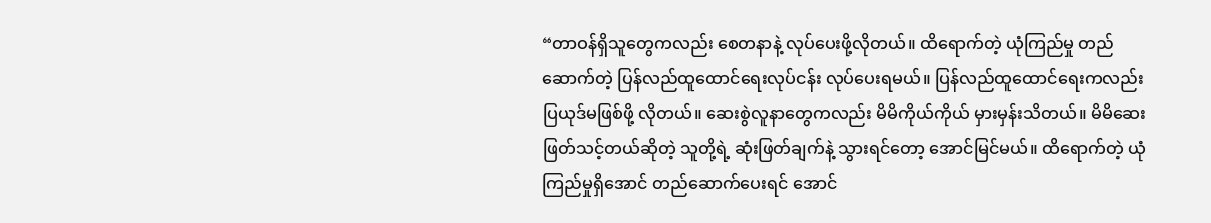“တာဝန်ရှိသူတွေကလည်း စေတနာနဲ့ လုပ်ပေးဖို့လိုတယ်။ ထိရောက်တဲ့ ယုံကြည်မှု တည်ဆောက်တဲ့ ပြန်လည်ထူထောင်ရေးလုပ်ငန်း လုပ်ပေးရမယ်။ ပြန်လည်ထူထောင်ရေးကလည်း ပြယုဒ်မဖြစ်ဖို့ လိုတယ်။ ဆေးစွဲလူနာတွေကလည်း မိမိကိုယ်ကိုယ် မှားမှန်းသိတယ်။ မိမိဆေးဖြတ်သင့်တယ်ဆိုတဲ့ သူတို့ရဲ့ ဆုံးဖြတ်ချက်နဲ့ သွားရင်တော့ အောင်မြင်မယ်။ ထိရောက်တဲ့ ယုံကြည်မှုရှိအောင် တည်ဆောက်ပေးရင် အောင်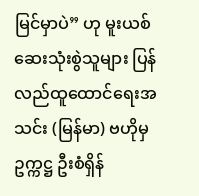မြင်မှာပဲ” ဟု မူးယစ်ဆေးသုံးစွဲသူများ ပြန်လည်ထူထောင်ရေးအသင်း (မြန်မာ) ဗဟိုမှ ဥက္ကဋ္ဌ ဦးစံရှိန်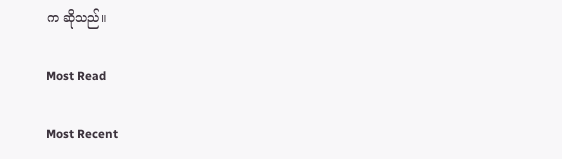က ဆိုသည်။

Most Read

Most Recent